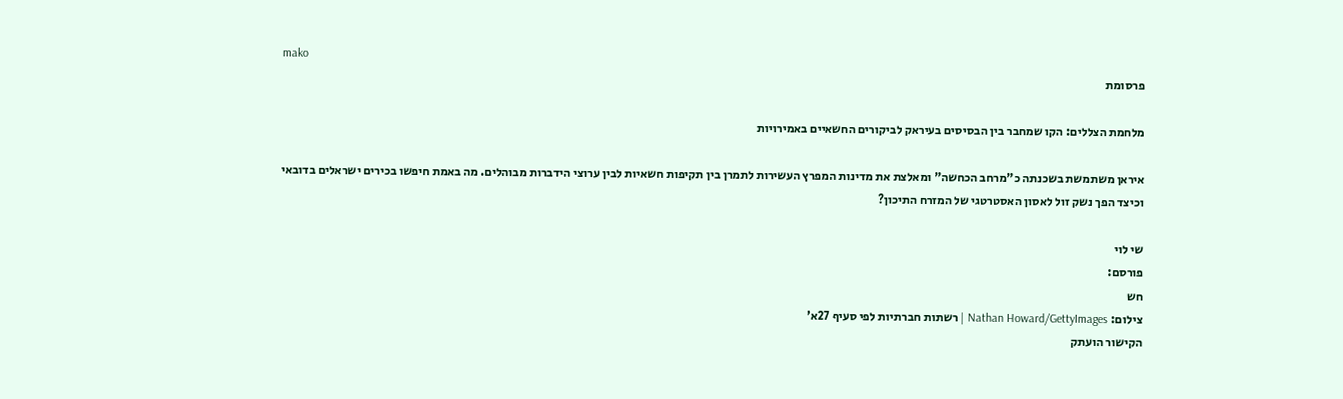mako
פרסומת

מלחמת הצללים: הקו שמחבר בין הבסיסים בעיראק לביקורים החשאיים באמירויות

איראן משתמשת בשכנתה כ"מרחב הכחשה" ומאלצת את מדינות המפרץ העשירות לתמרן בין תקיפות חשאיות לבין ערוצי הידברות מבוהלים. מה באמת חיפשו בכירים ישראלים בדובאי וכיצד הפך נשק זול לאסון האסטרטגי של המזרח התיכון?

שי לוי
פורסם:
חש
צילום: Nathan Howard/GettyImages | רשתות חברתיות לפי סעיף 27א'
הקישור הועתק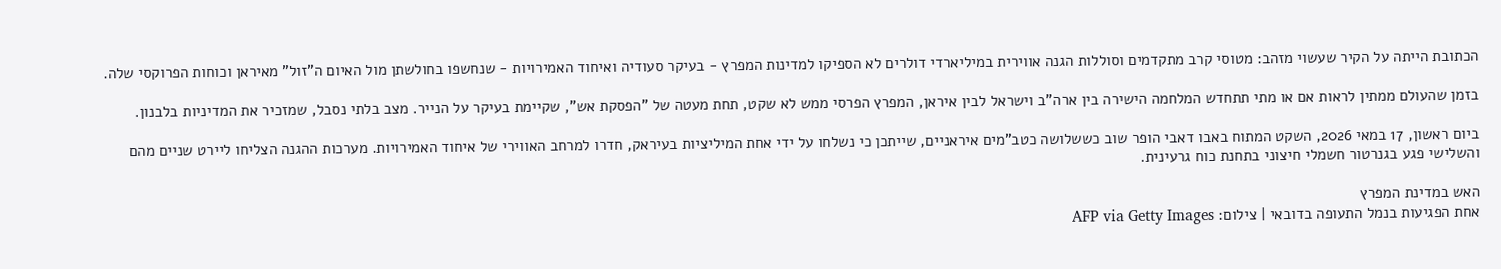הכתובת הייתה על הקיר שעשוי מזהב: מטוסי קרב מתקדמים וסוללות הגנה אווירית במיליארדי דולרים לא הספיקו למדינות המפרץ - בעיקר סעודיה ואיחוד האמירויות - שנחשפו בחולשתן מול האיום ה"זול" מאיראן וכוחות הפרוקסי שלה.

בזמן שהעולם ממתין לראות אם או מתי תתחדש המלחמה הישירה בין ארה"ב וישראל לבין איראן, המפרץ הפרסי ממש לא שקט, תחת מעטה של "הפסקת אש", שקיימת בעיקר על הנייר. מצב בלתי נסבל, שמזכיר את המדיניות בלבנון.

ביום ראשון, 17 במאי 2026, השקט המתוח באבו דאבי הופר שוב כששלושה כטב"מים איראניים, שייתכן כי נשלחו על ידי אחת המיליציות בעיראק, חדרו למרחב האווירי של איחוד האמירויות. מערכות ההגנה הצליחו ליירט שניים מהם והשלישי פגע בגנרטור חשמלי חיצוני בתחנת כוח גרעינית.

האש במדינת המפרץ
אחת הפגיעות בנמל התעופה בדובאי | צילום: AFP via Getty Images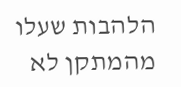הלהבות שעלו מהמתקן לא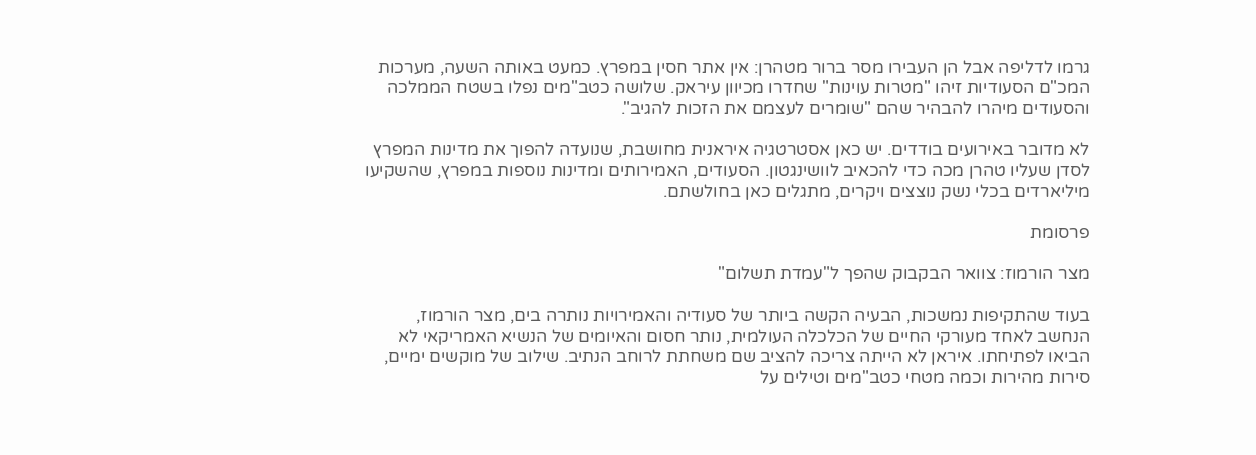גרמו לדליפה אבל הן העבירו מסר ברור מטהרן: אין אתר חסין במפרץ. כמעט באותה השעה, מערכות המכ"ם הסעודיות זיהו "מטרות עוינות" שחדרו מכיוון עיראק. שלושה כטב"מים נפלו בשטח הממלכה והסעודים מיהרו להבהיר שהם "שומרים לעצמם את הזכות להגיב".

לא מדובר באירועים בודדים. יש כאן אסטרטגיה איראנית מחושבת, שנועדה להפוך את מדינות המפרץ לסדן שעליו טהרן מכה כדי להכאיב לוושינגטון. הסעודים, האמירותים ומדינות נוספות במפרץ, שהשקיעו מיליארדים בכלי נשק נוצצים ויקרים, מתגלים כאן בחולשתם.

פרסומת

מצר הורמוז: צוואר הבקבוק שהפך ל"עמדת תשלום"

בעוד שהתקיפות נמשכות, הבעיה הקשה ביותר של סעודיה והאמירויות נותרה בים, מצר הורמוז, הנחשב לאחד מעורקי החיים של הכלכלה העולמית, נותר חסום והאיומים של הנשיא האמריקאי לא הביאו לפתיחתו. איראן לא הייתה צריכה להציב שם משחתת לרוחב הנתיב. שילוב של מוקשים ימיים, סירות מהירות וכמה מטחי כטב"מים וטילים על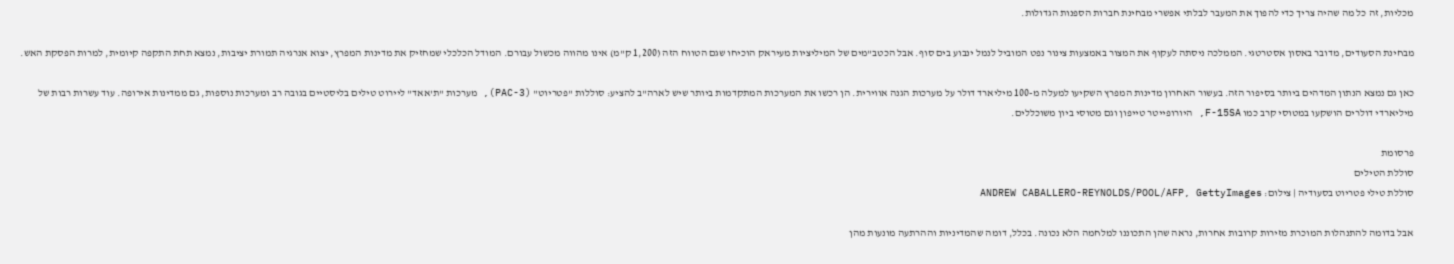מכליות, זה כל מה שהיה צריך כדי להפוך את המעבר לבלתי אפשרי מבחינת חברות הספנות הגדולות.

מבחינת הסעודים, מדובר באסון אסטרטגי. הממלכה ניסתה לעקוף את המצור באמצעות צינור נפט המוביל לנמל ינבוע בים סוף. אבל הכטב"מים של המיליציות מעיראק הוכיחו שגם הטווח הזה (1,200 ק"מ) אינו מהווה מכשול עבורם. המודל הכלכלי שמחזיק את מדינות המפרץ, יצוא אנרגיה תמורת יציבות, נמצא תחת התקפה קיומית, למרות הפסקת האש.

כאן גם נמצא הנתון המדהים ביותר בסיפור הזה. בעשור האחרון מדינות המפרץ השקיעו למעלה מ-100 מיליארד דולר על מערכות הגנה אווירית. הן רכשו את המערכות המתקדמות ביותר שיש לארה"ב להציע: סוללות "פטריוט" (PAC-3), מערכות "ת'אאד" ליירוט טילים בליסטיים בגובה רב ומערכות נוספות, גם ממדינות אירופה. עוד עשרות רבות של מיליארדי דולרים הושקעו במטוסי קרב כמו F-15SA, היורופייטר טייפון וגם מטוסי ביון משוכללים.

פרסומת
סוללת הטילים
סוללת טילי פטריוט בסעודיה | צילום: ANDREW CABALLERO-REYNOLDS/POOL/AFP, GettyImages

אבל בדומה להתנהלות המוכרת מזירות קרובות אחרות, נראה שהן התכוננו למלחמה הלא נכונה. בכלל, דומה שהמדיניות וההרתעה מונעות מהן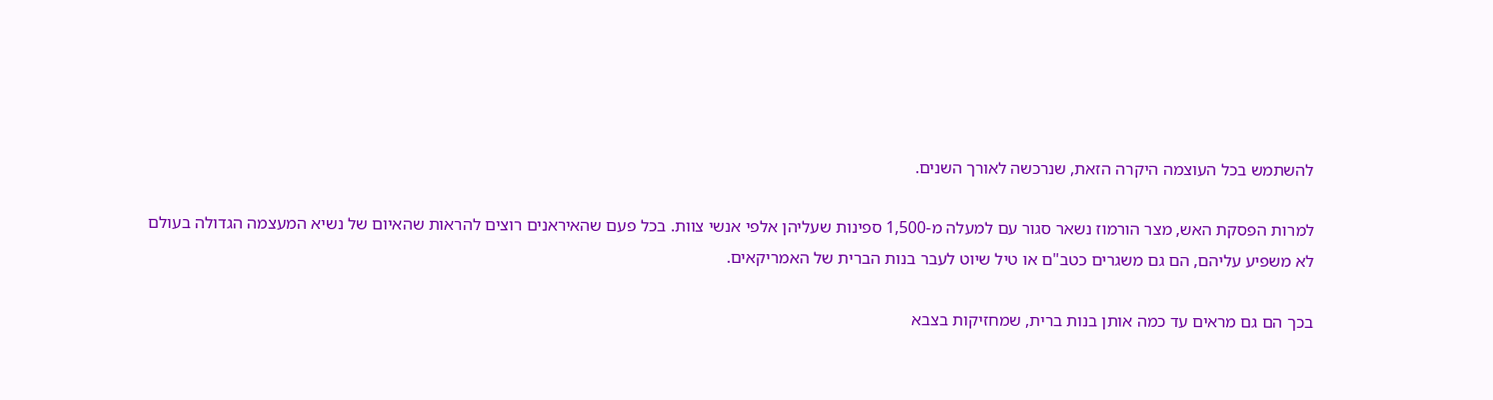להשתמש בכל העוצמה היקרה הזאת, שנרכשה לאורך השנים.

למרות הפסקת האש, מצר הורמוז נשאר סגור עם למעלה מ-1,500 ספינות שעליהן אלפי אנשי צוות. בכל פעם שהאיראנים רוצים להראות שהאיום של נשיא המעצמה הגדולה בעולם לא משפיע עליהם, הם גם משגרים כטב"ם או טיל שיוט לעבר בנות הברית של האמריקאים.

בכך הם גם מראים עד כמה אותן בנות ברית, שמחזיקות בצבא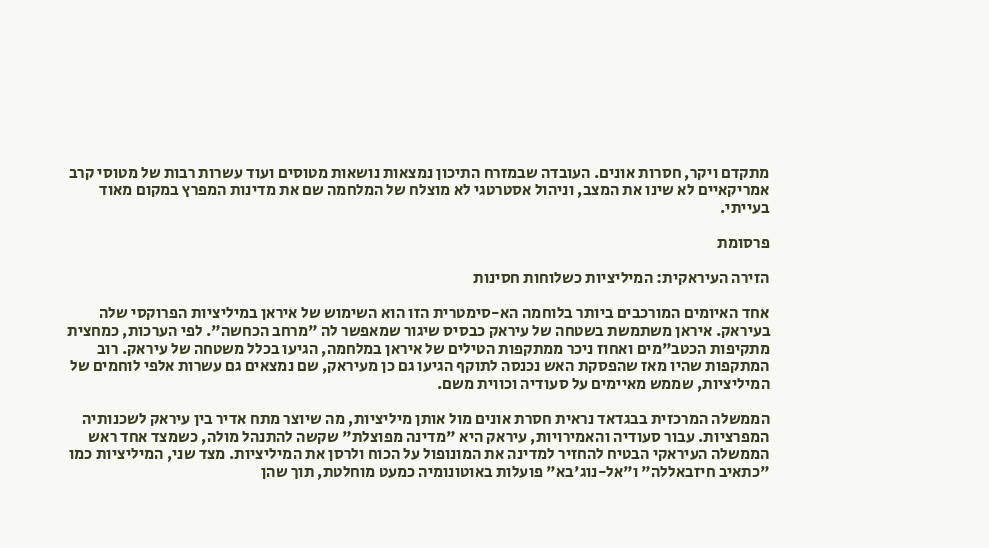מתקדם ויקר, חסרות אונים. העובדה שבמזרח התיכון נמצאות נושאות מטוסים ועוד עשרות רבות של מטוסי קרב אמריקאיים לא שינו את המצב, וניהול אסטרטגי לא מוצלח של המלחמה שם את מדינות המפרץ במקום מאוד בעייתי.

פרסומת

הזירה העיראקית: המיליציות כשלוחות חסינות

אחד האיומים המורכבים ביותר בלוחמה הא-סימטרית הזו הוא השימוש של איראן במיליציות הפרוקסי שלה בעיראק. איראן משתמשת בשטחה של עיראק כבסיס שיגור שמאפשר לה "מרחב הכחשה". לפי הערכות, כמחצית מתקיפות הכטב"מים ואחוז ניכר ממתקפות הטילים של איראן במלחמה, הגיעו בכלל משטחה של עיראק. רוב המתקפות שהיו מאז שהפסקת האש נכנסה לתוקף הגיעו גם כן מעיראק, שם נמצאים גם עשרות אלפי לוחמים של המיליציות, שממש מאיימים על סעודיה וכווית משם.

הממשלה המרכזית בבגדאד נראית חסרת אונים מול אותן מיליציות, מה שיוצר מתח אדיר בין עיראק לשכנותיה המפרציות. עבור סעודיה והאמירויות, עיראק היא "מדינה מפוצלת" שקשה להתנהל מולה, כשמצד אחד ראש הממשלה העיראקי הבטיח להחזיר למדינה את המונופול על הכוח ולרסן את המיליציות. מצד שני, המיליציות כמו "כתאיב חיזבאללה" ו"אל-נוג'בא" פועלות באוטונומיה כמעט מוחלטת, תוך שהן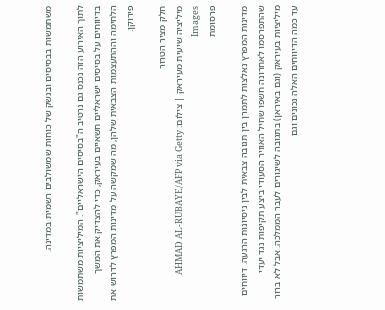משתמשות בבסיסים ובנשק של כוחות שמשולבים רשמית במדינה.

לתוך האירוע הזה נכנס גם נרטיב ה"בסיסים הישראליים". המיליציות משתמשות בדיווחים על בסיסים ישראליים חשאיים בעיראק, כדי להצדיק את המשך הלחימה וההתעצמות הצבאית שלהן, מה שמקשה על מדינות המפרץ לדרוש את פירוקן.

חלק מציר הטרור
מיליציה שיעית מעיראק | צילום: AHMAD AL-RUBAYE/AFP via Getty Images
פרסומת

מדינות המפרץ נאלצות לתמרן בין תגובה צבאית לבין ניסיונות הרגעה. דיווחים שהתפרסמו לאחרונה חשפו שחיל האוויר הסעודי ביצע תקיפות נגד יעדי מיליציות בעיראק (וגם באיראן) בתגובה לשיגורים לעבר הממלכה. אבל לא ברור עד כמה הדיווחים האלה נכונים וגם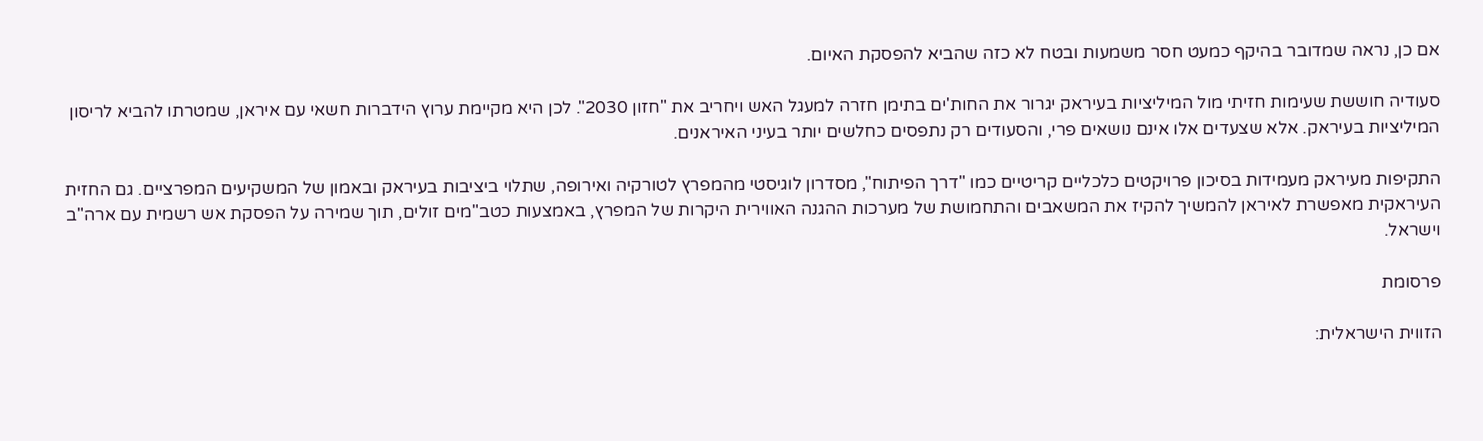אם כן, נראה שמדובר בהיקף כמעט חסר משמעות ובטח לא כזה שהביא להפסקת האיום.

סעודיה חוששת שעימות חזיתי מול המיליציות בעיראק יגרור את החות'ים בתימן חזרה למעגל האש ויחריב את "חזון 2030". לכן היא מקיימת ערוץ הידברות חשאי עם איראן, שמטרתו להביא לריסון המיליציות בעיראק. אלא שצעדים אלו אינם נושאים פרי, והסעודים רק נתפסים כחלשים יותר בעיני האיראנים.

התקיפות מעיראק מעמידות בסיכון פרויקטים כלכליים קריטיים כמו "דרך הפיתוח", מסדרון לוגיסטי מהמפרץ לטורקיה ואירופה, שתלוי ביציבות בעיראק ובאמון של המשקיעים המפרציים. גם החזית העיראקית מאפשרת לאיראן להמשיך להקיז את המשאבים והתחמושת של מערכות ההגנה האווירית היקרות של המפרץ, באמצעות כטב"מים זולים, תוך שמירה על הפסקת אש רשמית עם ארה"ב וישראל.

פרסומת

הזווית הישראלית: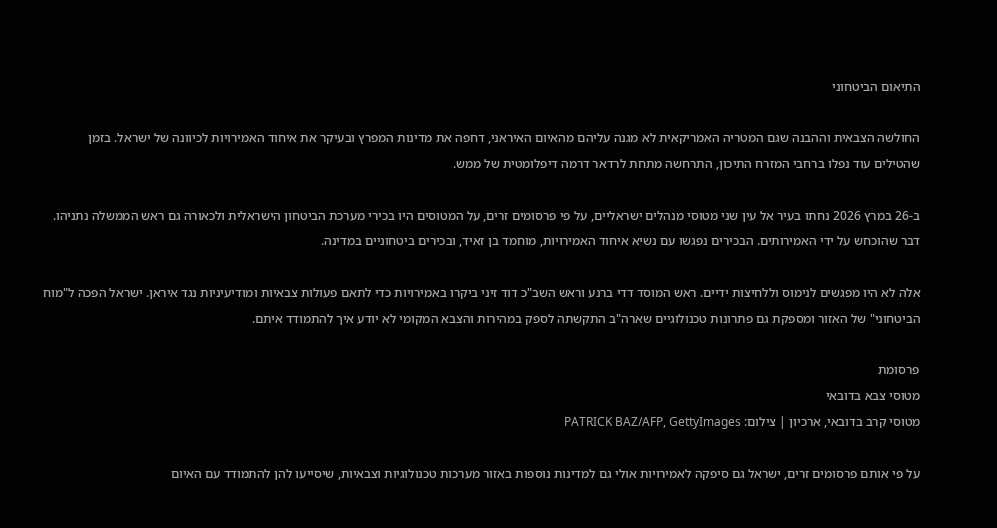התיאום הביטחוני

החולשה הצבאית וההבנה שגם המטריה האמריקאית לא מגנה עליהם מהאיום האיראני, דחפה את מדינות המפרץ ובעיקר את איחוד האמירויות לכיוונה של ישראל. בזמן שהטילים עוד נפלו ברחבי המזרח התיכון, התרחשה מתחת לרדאר דרמה דיפלומטית של ממש.

ב-26 במרץ 2026 נחתו בעיר אל עין שני מטוסי מנהלים ישראליים, על פי פרסומים זרים, על המטוסים היו בכירי מערכת הביטחון הישראלית ולכאורה גם ראש הממשלה נתניהו. דבר שהוכחש על ידי האמירותים. הבכירים נפגשו עם נשיא איחוד האמירויות, מוחמד בן זאיד, ובכירים ביטחוניים במדינה.

אלה לא היו מפגשים לנימוס וללחיצות ידיים. ראש המוסד דדי ברנע וראש השב"כ דוד זיני ביקרו באמירויות כדי לתאם פעולות צבאיות ומודיעיניות נגד איראן. ישראל הפכה ל"מוח הביטחוני" של האזור ומספקת גם פתרונות טכנולוגיים שארה"ב התקשתה לספק במהירות והצבא המקומי לא יודע איך להתמודד איתם.

פרסומת
מטוסי צבא בדובאי
מטוסי קרב בדובאי, ארכיון | צילום: PATRICK BAZ/AFP, GettyImages

על פי אותם פרסומים זרים, ישראל גם סיפקה לאמירויות אולי גם למדינות נוספות באזור מערכות טכנולוגיות וצבאיות, שיסייעו להן להתמודד עם האיום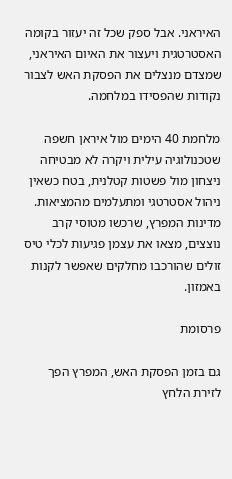האיראני. אבל ספק שכל זה יעזור בקומה האסטרטגית ויעצור את האיום האיראני, שמצדם מנצלים את הפסקת האש לצבור נקודות שהפסידו במלחמה.

מלחמת 40 הימים מול איראן חשפה שטכנולוגיה עילית ויקרה לא מבטיחה ניצחון מול פשטות קטלנית, בטח כשאין ניהול אסטרטגי ומתעלמים מהמציאות. מדינות המפרץ, שרכשו מטוסי קרב נוצצים, מצאו את עצמן פגיעות לכלי טיס זולים שהורכבו מחלקים שאפשר לקנות באמזון.

פרסומת

גם בזמן הפסקת האש, המפרץ הפך לזירת הלחץ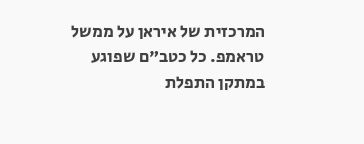המרכזית של איראן על ממשל טראמפ. כל כטב"ם שפוגע במתקן התפלת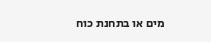מים או בתחנת כוח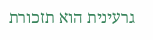גרעינית הוא תזכורת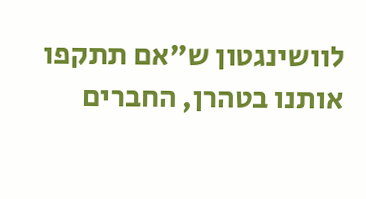לוושינגטון ש"אם תתקפו אותנו בטהרן, החברים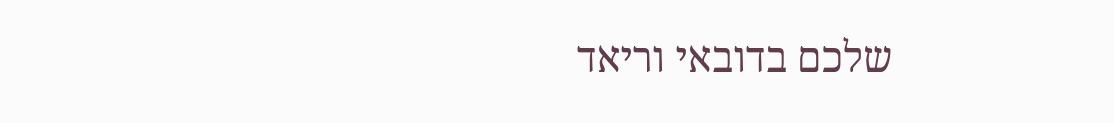שלכם בדובאי וריאד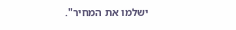ישלמו את המחיר".